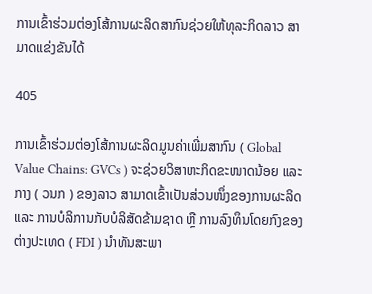ການເຂົ້າຮ່ວມຕ່ອງໂສ້ການຜະລິດສາກົນຊ່ວຍໃຫ້ທຸລະກິດລາວ ສາມາດແຂ່ງຂັນໄດ້

405

ການເຂົ້າຮ່ວມຕ່ອງໂສ້ການຜະລິດມູນຄ່າເພີ່ມສາກົນ ( Global Value Chains: GVCs ) ຈະຊ່ວຍວິສາຫະກິດຂະໜາດນ້ອຍ ແລະ ກາງ ( ວນກ ) ຂອງລາວ ສາມາດເຂົ້າເປັນສ່ວນໜຶ່ງຂອງການຜະລິດ ແລະ ການບໍລິການກັບບໍລິສັດຂ້າມຊາດ ຫຼື ການລົງທຶນໂດຍກົງຂອງຕ່າງປະເທດ ( FDI ) ນຳທັນສະພາ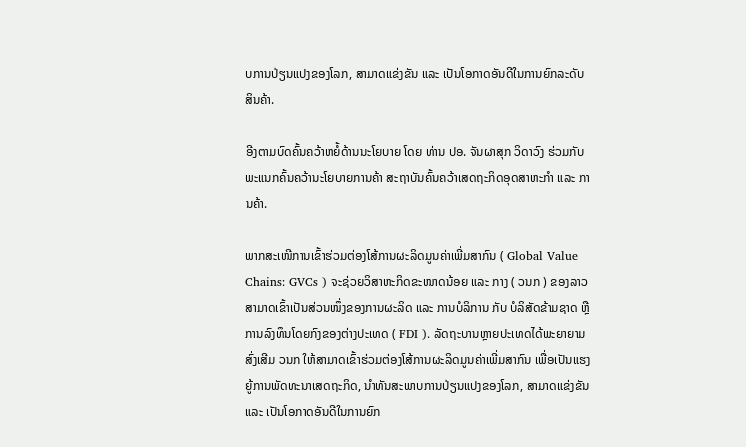ບການປ່ຽນແປງຂອງໂລກ, ສາມາດແຂ່ງຂັນ ແລະ ເປັນໂອກາດອັນດີໃນການຍົກລະດັບສິນຄ້າ.

ອີງຕາມບົດຄົ້ນຄວ້າຫຍໍ້ດ້ານນະໂຍບາຍ ໂດຍ ທ່ານ ປອ. ຈັນຜາສຸກ ວິດາວົງ ຮ່ວມກັບພະແນກຄົ້ນຄວ້ານະໂຍບາຍການຄ້າ ສະຖາບັນຄົ້ນຄວ້າເສດຖະກິດອຸດສາຫະກຳ ແລະ ການຄ້າ.

ພາກສະເໜີການເຂົ້າຮ່ວມຕ່ອງໂສ້ການຜະລິດມູນຄ່າເພີ່ມສາກົນ ( Global Value Chains: GVCs ) ຈະຊ່ວຍວິສາຫະກິດຂະໜາດນ້ອຍ ແລະ ກາງ ( ວນກ ) ຂອງລາວ ສາມາດເຂົ້າເປັນສ່ວນໜຶ່ງຂອງການຜະລິດ ແລະ ການບໍລິການ ກັບ ບໍລິສັດຂ້າມຊາດ ຫຼື ການລົງທຶນໂດຍກົງຂອງຕ່າງປະເທດ ( FDI ). ລັດຖະບານຫຼາຍປະເທດໄດ້ພະຍາຍາມສົ່ງເສີມ ວນກ ໃຫ້ສາມາດເຂົ້າຮ່ວມຕ່ອງໂສ້ການຜະລິດມູນຄ່າເພີ່ມສາກົນ ເພື່ອເປັນແຮງຍູ້ການພັດທະນາເສດຖະກິດ, ນຳທັນສະພາບການປ່ຽນແປງຂອງໂລກ, ສາມາດແຂ່ງຂັນ ແລະ ເປັນໂອກາດອັນດີໃນການຍົກ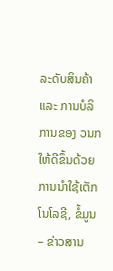ລະດັບສິນຄ້າ ແລະ ການບໍລິການຂອງ ວນກ ໃຫ້ດີຂຶ້ນດ້ວຍການນໍາໃຊ້ເຕັກໂນໂລຊີ, ຂໍ້ມູນ – ຂ່າວສານ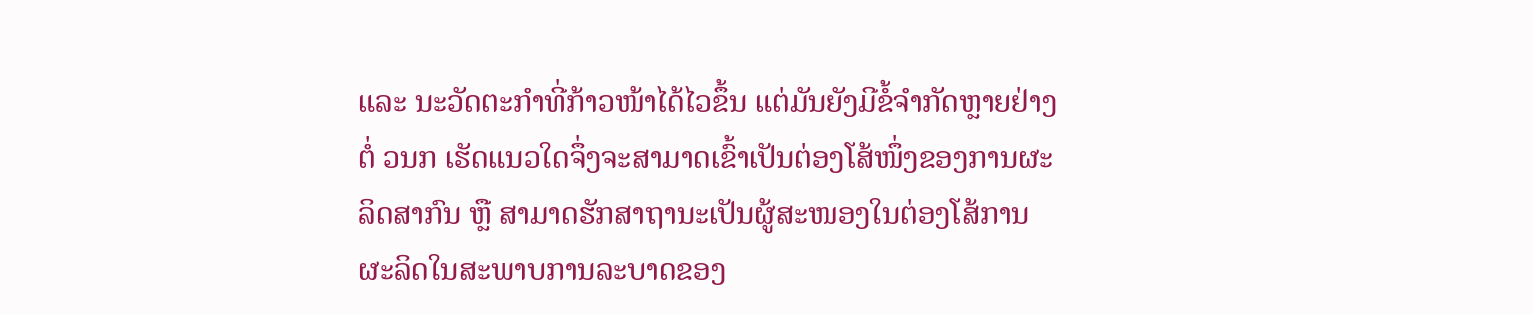ແລະ ນະວັດຕະກໍາທີ່ກ້າວໜ້າໄດ້ໄວຂຶ້ນ ແຕ່ມັນຍັງມີຂໍ້ຈໍາກັດຫຼາຍຢ່າງຕໍ່ ວນກ ເຮັດແນວໃດຈຶ່ງຈະສາມາດເຂົ້າເປັນຕ່ອງໂສ້ໜຶ່ງຂອງການຜະລິດສາກົນ ຫຼື ສາມາດຮັກສາຖານະເປັນຜູ້ສະໜອງໃນຕ່ອງໂສ້ການຜະລິດໃນສະພາບການລະບາດຂອງ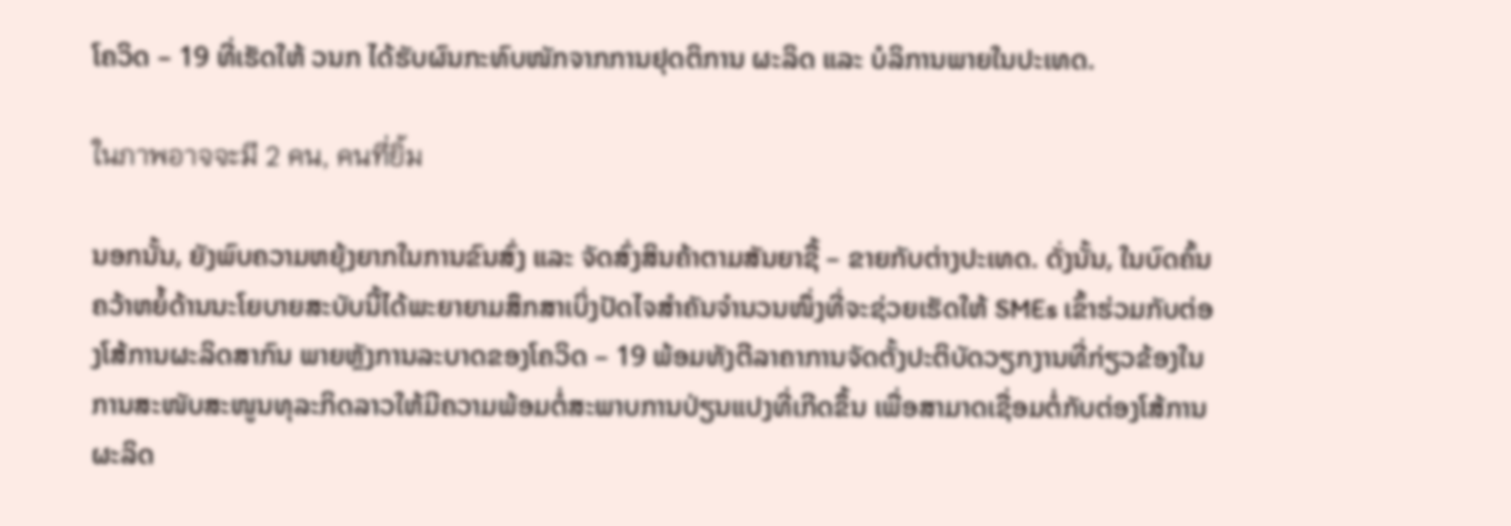ໂຄວິດ – 19 ທີ່ເຮັດໃຫ້ ວນກ ໄດ້ຮັບຜົນກະທົບໜັກຈາກການຢຸດຕິການ ຜະລິດ ແລະ ບໍລິການພາຍໃນປະເທດ.

ในภาพอาจจะมี 2 คน, คนที่ยิ้ม

ນອກນັ້ນ, ຍັງພົບຄວາມຫຍຸ້ງຍາກໃນການຂົນສົ່ງ ແລະ ຈັດສົ່ງສິນຄ້າຕາມສັນຍາຊື້ – ຂາຍກັບຕ່າງປະເທດ. ດັ່ງນັ້ນ, ໃນບົດຄົ້ນຄວ້າຫຍໍ້ດ້ານນະໂຍບາຍສະບັບນີ້ໄດ້ພະຍາຍາມສຶກສາເບິ່ງປັດໄຈສໍາຄັນຈໍານວນໜຶ່ງທີ່ຈະຊ່ວຍເຮັດໃຫ້ SMEs ເຂົ້າຮ່ວມກັບຕ່ອງໂສ້ການຜະລິດສາກົນ ພາຍຫຼັງການລະບາດຂອງໂຄວິດ – 19 ພ້ອມທັງຕີລາຄາການຈັດຕັ້ງປະຕິບັດວຽກງານທີ່ກ່ຽວຂ້ອງໃນການສະໜັບສະໜູນທຸລະກິດລາວໃຫ້ມີຄວາມພ້ອມຕໍ່ສະພາບການປ່ຽນແປງທີ່ເກີດຂຶ້ນ ເພື່ອສາມາດເຊື່ອມຕໍ່ກັບຕ່ອງໂສ້ການຜະລິດ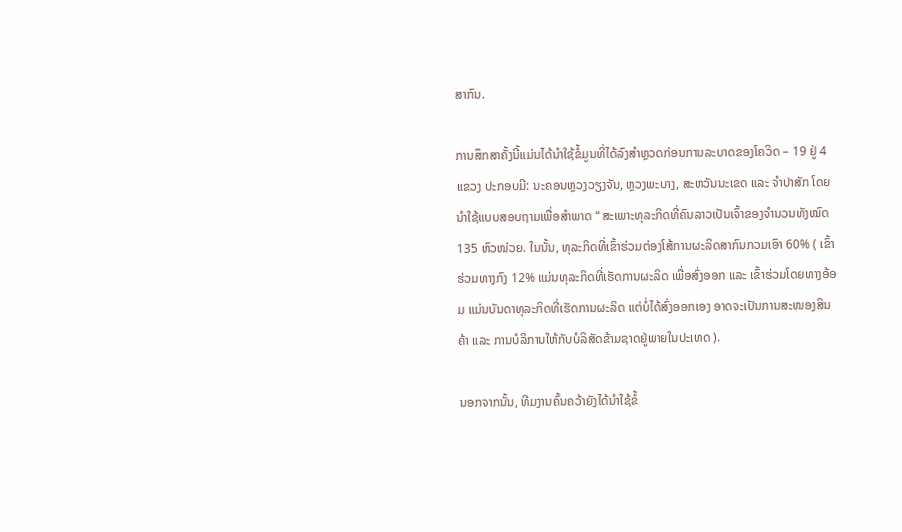ສາກົນ.

ການສຶກສາຄັ້ງນີ້ແມ່ນໄດ້ນໍາໃຊ້ຂໍ້ມູນທີ່ໄດ້ລົງສໍາຫຼວດກ່ອນການລະບາດຂອງໂຄວິດ – 19 ຢູ່ 4 ແຂວງ ປະກອບມີ: ນະຄອນຫຼວງວຽງຈັນ, ຫຼວງພະບາງ, ສະຫວັນນະເຂດ ແລະ ຈໍາປາສັກ ໂດຍນໍາໃຊ້ແບບສອບຖາມເພື່ອສໍາພາດ “ ສະເພາະທຸລະກິດທີ່ຄົນລາວເປັນເຈົ້າຂອງຈໍານວນທັງໝົດ 135 ຫົວໜ່ວຍ. ໃນນັ້ນ, ທຸລະກິດທີ່ເຂົ້າຮ່ວມຕ່ອງໂສ້ການຜະລິດສາກົນກວມເອົາ 60% ( ເຂົ້າຮ່ວມທາງກົງ 12% ແມ່ນທຸລະກິດທີ່ເຮັດການຜະລິດ ເພື່ອສົ່ງອອກ ແລະ ເຂົ້າຮ່ວມໂດຍທາງອ້ອມ ແມ່ນບັນດາທຸລະກິດທີ່ເຮັດການຜະລິດ ແຕ່ບໍ່ໄດ້ສົ່ງອອກເອງ ອາດຈະເປັນການສະໜອງສິນຄ້າ ແລະ ການບໍລິການໃຫ້ກັບບໍລິສັດຂ້າມຊາດຢູ່ພາຍໃນປະເທດ ).

ນອກຈາກນັ້ນ, ທີມງານຄົ້ນຄວ້າຍັງໄດ້ນໍາໃຊ້ຂໍ້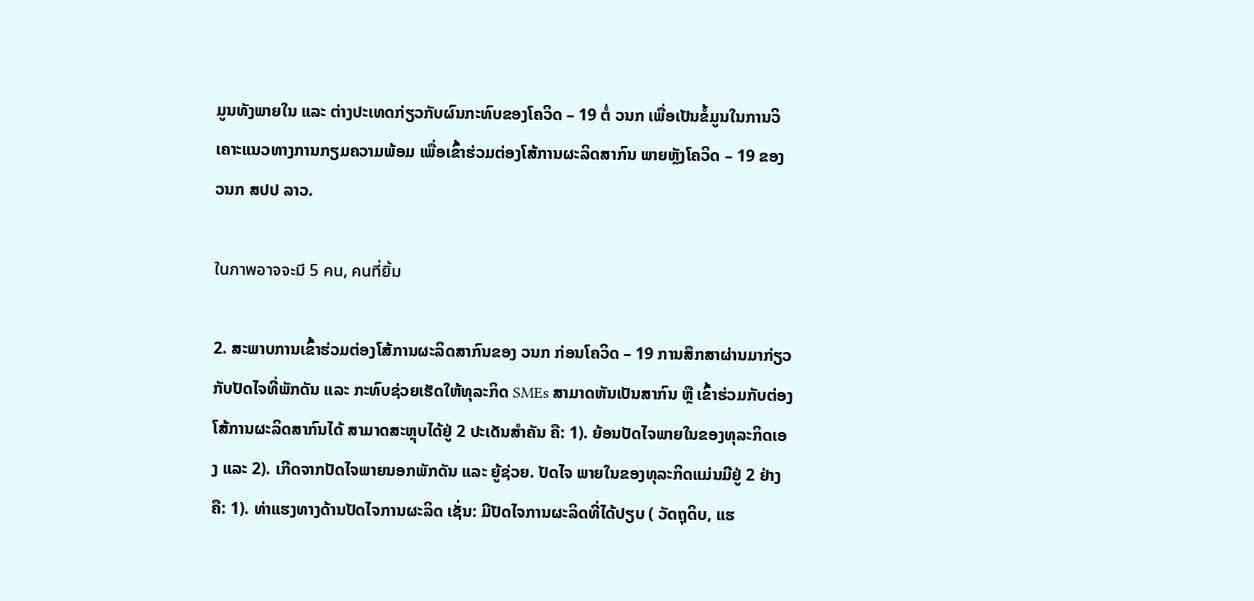ມູນທັງພາຍໃນ ແລະ ຕ່າງປະເທດກ່ຽວກັບຜົນກະທົບຂອງໂຄວິດ – 19 ຕໍ່ ວນກ ເພື່ອເປັນຂໍ້ມູນໃນການວິເຄາະແນວທາງການກຽມຄວາມພ້ອມ ເພື່ອເຂົ້າຮ່ວມຕ່ອງໂສ້ການຜະລິດສາກົນ ພາຍຫຼັງໂຄວິດ – 19 ຂອງ ວນກ ສປປ ລາວ.

ในภาพอาจจะมี 5 คน, คนที่ยิ้ม

2. ສະພາບການເຂົ້າຮ່ວມຕ່ອງໂສ້ການຜະລິດສາກົນຂອງ ວນກ ກ່ອນໂຄວິດ – 19 ການສຶກສາຜ່ານມາກ່ຽວກັບປັດໄຈທີ່ພັກດັນ ແລະ ກະທົບຊ່ວຍເຮັດໃຫ້ທຸລະກິດ SMEs ສາມາດຫັນເປັນສາກົນ ຫຼື ເຂົ້າຮ່ວມກັບຕ່ອງໂສ້ການຜະລິດສາກົນໄດ້ ສາມາດສະຫຼຸບໄດ້ຢູ່ 2 ປະເດັນສໍາຄັນ ຄື: 1). ຍ້ອນປັດໄຈພາຍໃນຂອງທຸລະກິດເອງ ແລະ 2). ເກີດຈາກປັດໄຈພາຍນອກພັກດັນ ແລະ ຍູ້ຊ່ວຍ. ປັດໄຈ ພາຍໃນຂອງທຸລະກິດແມ່ນມີຢູ່ 2 ຢ່າງຄື: 1). ທ່າແຮງທາງດ້ານປັດໄຈການຜະລິດ ເຊັ່ນ: ມີປັດໄຈການຜະລິດທີ່ໄດ້ປຽບ ( ວັດຖຸດິບ, ແຮ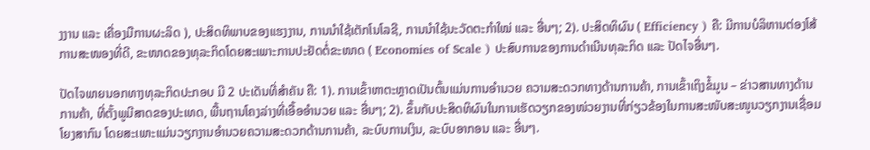ງງານ ແລະ ເຄື່ອງມືການຜະລິດ ), ປະສິດທິພາບຂອງແຮງງານ, ການນໍາໃຊ້ເຕັກໂນໂລຊີ, ການນໍາໃຊ້ນະວັດຕະກໍາໃໝ່ ແລະ ອື່ນໆ; 2). ປະສິດທິຜົນ ( Efficiency ) ຄື: ມີການບໍລິຫານຕ່ອງໂສ້ການສະໜອງທີ່ດີ, ຂະໜາດຂອງທຸລະກິດໂດຍສະເພາະການປະຢັດຕໍ່ຂະໜາດ ( Economies of Scale ) ປະສົບການຂອງການດໍາເນີນທຸລະກິດ ແລະ ປັດໄຈອື່ນໆ.

ປັດໄຈພາຍນອກທາງທຸລະກິດປະກອບ ມີ 2 ປະເດັນທີ່ສໍາຄັນ ຄື: 1). ການເຂົ້າຫາຕະຫຼາດເປັນຕົ້ນແມ່ນການອໍານວຍ ຄວາມສະດວກທາງດ້ານການຄ້າ, ການເຂົ້າເຖິງຂໍ້ມູນ – ຂ່າວສານທາງດ້ານການຄ້າ, ທີ່ຕັ້ງພູມີສາດຂອງປະເທດ, ພື້ນຖານໂຄງລ່າງທີ່ເອື້ອອໍານວຍ ແລະ ອື່ນໆ; 2). ຂຶ້ນກັບປະສິດທິຜົນໃນການເຮັດວຽກຂອງໜ່ວຍງານທີ່ກ່ຽວຂ້ອງໃນການສະໜັບສະໜູນວຽກງານເຊື່ອມໂຍງສາກົນ ໂດຍສະເພາະແມ່ນວຽກງານອໍານວຍຄວາມສະດວກດ້ານການຄ້າ, ລະບົບການເງິນ, ລະບົບອາກອນ ແລະ ອື່ນໆ.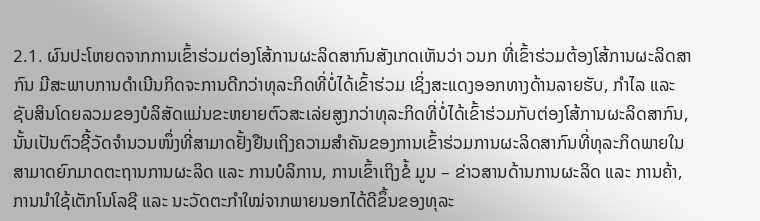2.1. ຜົນປະໂຫຍດຈາກການເຂົ້າຮ່ວມຕ່ອງໂສ້ການຜະລິດສາກົນສັງເກດເຫັນວ່າ ວນກ ທີ່ເຂົ້າຮ່ວມຕ້ອງໂສ້ການຜະລິດສາກົນ ມີສະພາບການດໍາເນີນກິດຈະການດີກວ່າທຸລະກິດທີ່ບໍ່ໄດ້ເຂົ້າຮ່ວມ ເຊິ່ງສະແດງອອກທາງດ້ານລາຍຮັບ, ກໍາໄລ ແລະ ຊັບສິນໂດຍລວມຂອງບໍລິສັດແມ່ນຂະຫຍາຍຕົວສະເລ່ຍສູງກວ່າທຸລະກິດທີ່ບໍ່ໄດ້ເຂົ້າຮ່ວມກັບຕ່ອງໂສ້ການຜະລິດສາກົນ, ນັ້ນເປັນຕົວຊີ້ວັດຈໍານວນໜຶ່ງທີ່ສາມາດຢັ້ງຢືນເຖິງຄວາມສໍາຄັນຂອງການເຂົ້າຮ່ວມການຜະລິດສາກົນທີ່ທຸລະກິດພາຍໃນສາມາດຍົກມາດຕະຖານການຜະລິດ ແລະ ການບໍລິການ, ການເຂົ້າເຖິງຂໍ້ ມູນ – ຂ່າວສານດ້ານການຜະລິດ ແລະ ການຄ້າ, ການນໍາໃຊ້ເຕັກໂນໂລຊີ ແລະ ນະວັດຕະກໍາໃໝ່ຈາກພາຍນອກໄດ້ດີຂຶ້ນຂອງທຸລະ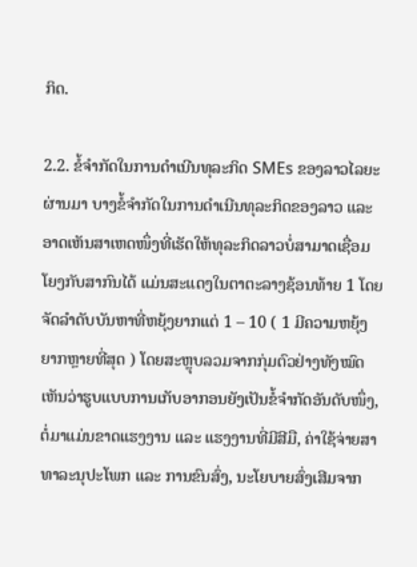ກິດ.

2.2. ຂໍ້ຈໍາກັດໃນການດໍາເນີນທຸລະກິດ SMEs ຂອງລາວໄລຍະຜ່ານມາ ບາງຂໍ້ຈໍາກັດໃນການດໍາເນີນທຸລະກິດຂອງລາວ ແລະ ອາດເຫັນສາເຫດໜຶ່ງທີ່ເຮັດໃຫ້ທຸລະກິດລາວບໍ່ສາມາດເຊື່ອມໂຍງກັບສາກົນໄດ້ ແມ່ນສະແດງໃນຕາຕະລາງຊ້ອນທ້າຍ 1 ໂດຍຈັດລໍາດັບບັນຫາທີ່ຫຍຸ້ງຍາກແຕ່ 1 – 10 ( 1 ມີຄວາມຫຍຸ້ງຍາກຫຼາຍທີ່ສຸດ ) ໂດຍສະຫຼຸບລວມຈາກກຸ່ມຕົວຢ່າງທັງໝົດເຫັນວ່າຮູບແບບການເກັບອາກອນຍັງເປັນຂໍ້ຈໍາກັດອັນດັບໜຶ່ງ, ຕໍ່ມາແມ່ນຂາດແຮງງານ ແລະ ແຮງງານທີ່ມີສີມື, ຄ່າໃຊ້ຈ່າຍສາທາລະນຸປະໂພກ ແລະ ການຂົນສົ່ງ, ນະໂຍບາຍສົ່ງເສີມຈາກ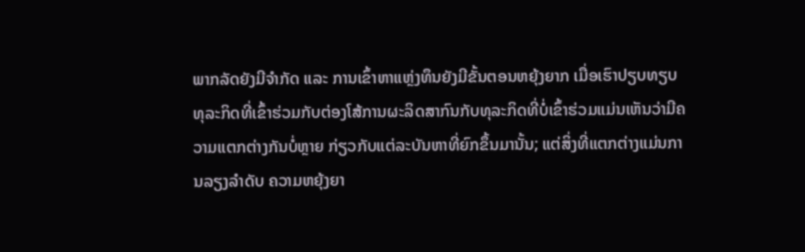ພາກລັດຍັງມີຈໍາກັດ ແລະ ການເຂົ້າຫາແຫຼ່ງທຶນຍັງມີຂັ້ນຕອນຫຍຸ້ງຍາກ ເມື່ອເຮົາປຽບທຽບທຸລະກິດທີ່ເຂົ້າຮ່ວມກັບຕ່ອງໂສ້ການຜະລິດສາກົນກັບທຸລະກິດທີ່ບໍ່ເຂົ້າຮ່ວມແມ່ນເຫັນວ່າມີຄວາມແຕກຕ່າງກັນບໍ່ຫຼາຍ ກ່ຽວກັບແຕ່ລະບັນຫາທີ່ຍົກຂຶ້ນມານັ້ນ; ແຕ່ສິ່ງທີ່ແຕກຕ່າງແມ່ນການລຽງລໍາດັບ ຄວາມຫຍຸ້ງຍາ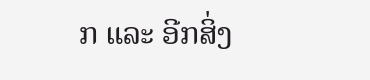ກ ແລະ ອີກສິ່ງ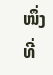ໜຶ່ງທີ່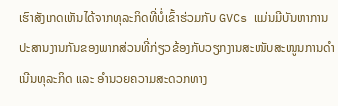ເຮົາສັງເກດເຫັນໄດ້ຈາກທຸລະກິດທີ່ບໍ່ເຂົ້າຮ່ວມກັບ GVCs ແມ່ນມີບັນຫາການປະສານງານກັນຂອງພາກສ່ວນທີ່ກ່ຽວຂ້ອງກັບວຽກງານສະໜັບສະໜູນການດໍາເນີນທຸລະກິດ ແລະ ອໍານວຍຄວາມສະດວກທາງ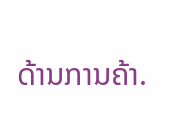ດ້ານການຄ້າ.